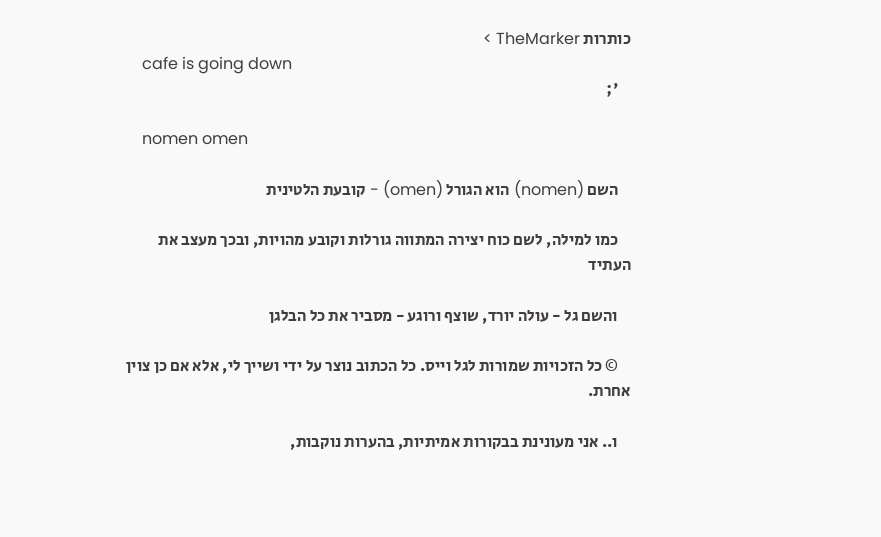כותרות TheMarker >
    cafe is going down
    ';

    nomen omen

    השם (nomen) הוא הגורל (omen) - קובעת הלטינית

    כמו למילה, לשם כוח יצירה המתווה גורלות וקובע מהויות, ובכך מעצב את העתיד

    והשם גל - עולה יורד, שוצף ורוגע - מסביר את כל הבלגן

    © כל הזכויות שמורות לגל וייס. כל הכתוב נוצר על ידי ושייך לי, אלא אם כן צוין אחרת.

    ו.. אני מעונינת בבקורות אמיתיות, בהערות נוקבות,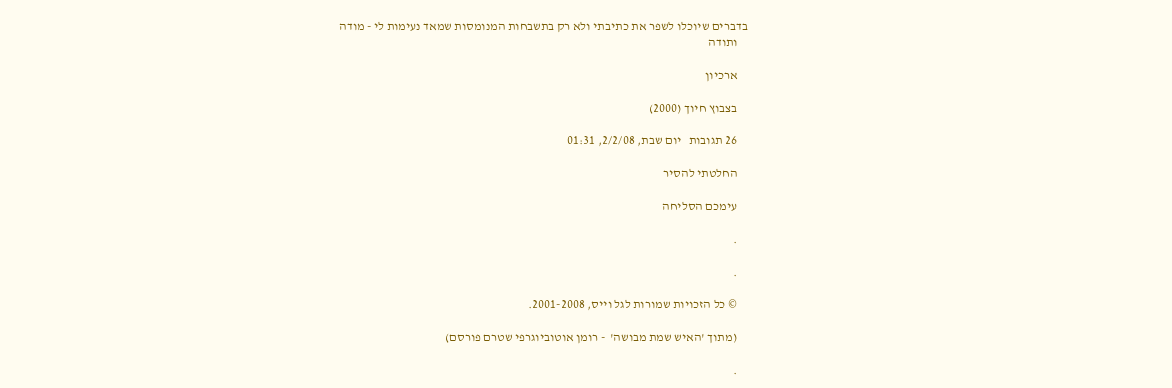בדברים שיוכלו לשפר את כתיבתי ולא רק בתשבחות המנומסות שמאד נעימות לי - מודה
    ותודה

    ארכיון

    בצבוץ חיוך (2000)

    26 תגובות   יום שבת, 2/2/08, 01:31

    החלטתי להסיר

    עימכם הסליחה

    .

    .

    © כל הזכויות שמורות לגל וייס, 2001-2008.

    (מתוך 'האיש שמת מבושה'  - רומן אוטוביוגרפי שטרם פורסם)

    .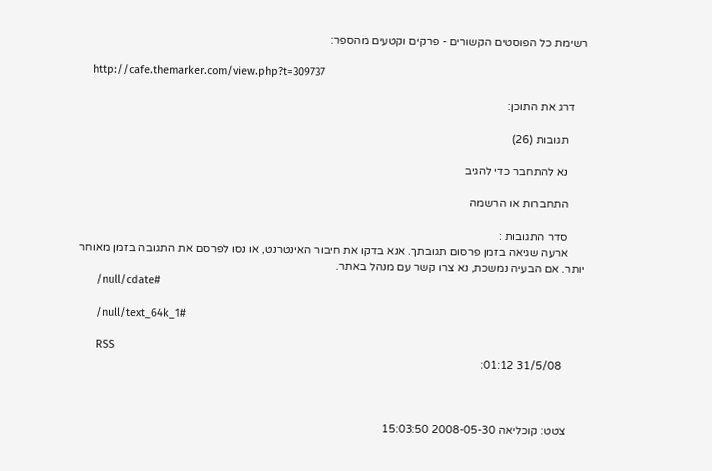רשימת כל הפוסטים הקשורים - פרקים וקטעים מהספר:

    http://cafe.themarker.com/view.php?t=309737

    דרג את התוכן:

      תגובות (26)

      נא להתחבר כדי להגיב

      התחברות או הרשמה

      סדר התגובות :
      ארעה שגיאה בזמן פרסום תגובתך. אנא בדקו את חיבור האינטרנט, או נסו לפרסם את התגובה בזמן מאוחר יותר. אם הבעיה נמשכת, נא צרו קשר עם מנהל באתר.
      /null/cdate#

      /null/text_64k_1#

      RSS
        31/5/08 01:12:



      צטט: קוכליאה 2008-05-30 15:03:50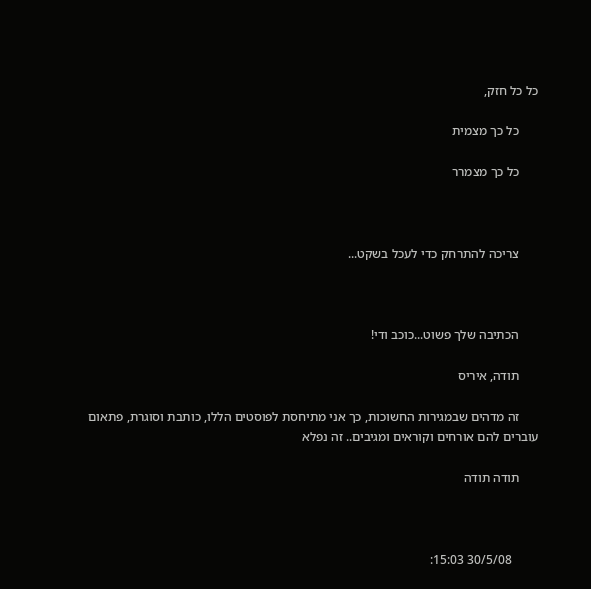כל כל חזק,

      כל כך מצמית

      כל כך מצמרר



      צריכה להתרחק כדי לעכל בשקט...



      הכתיבה שלך פשוט...כוכב ודי!

      תודה, איריס

      זה מדהים שבמגירות החשוכות, כך אני מתיחסת לפוסטים הללו, כותבת וסוגרת, פתאום עוברים להם אורחים וקוראים ומגיבים.. זה נפלא

      תודה תודה



        30/5/08 15:03: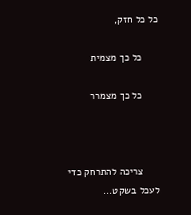כל כל חזק,

      כל כך מצמית

      כל כך מצמרר



      צריכה להתרחק כדי לעכל בשקט...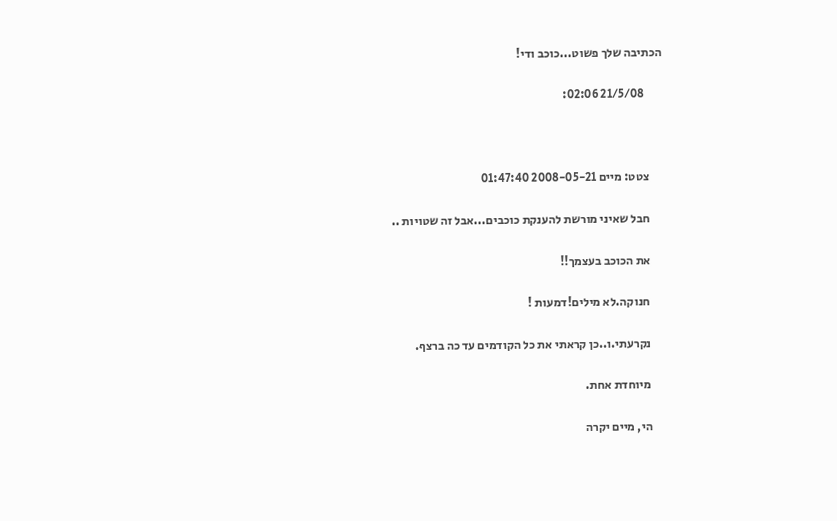הכתיבה שלך פשוט...כוכב ודי!

        21/5/08 02:06:



      צטט: מיים 2008-05-21 01:47:40

      חבל שאיני מורשת להענקת כוכבים...אבל זה שטויות ..

      את הכוכב בעצמך!!

      חנוקה.לא מילים!דמעות !

      נקרעתי.ו..כן קראתי את כל הקודמים עד כה ברצף.

      מיוחדת אחת.

      הי, מיים יקרה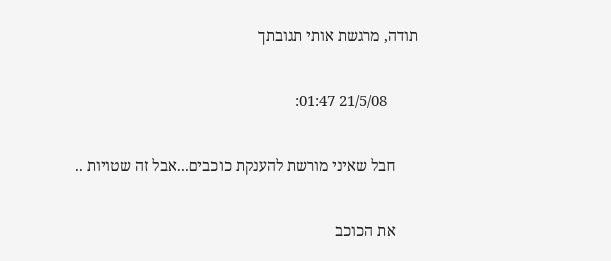תודה, מרגשת אותי תגובתך

        21/5/08 01:47:

      חבל שאיני מורשת להענקת כוכבים...אבל זה שטויות ..

      את הכוכב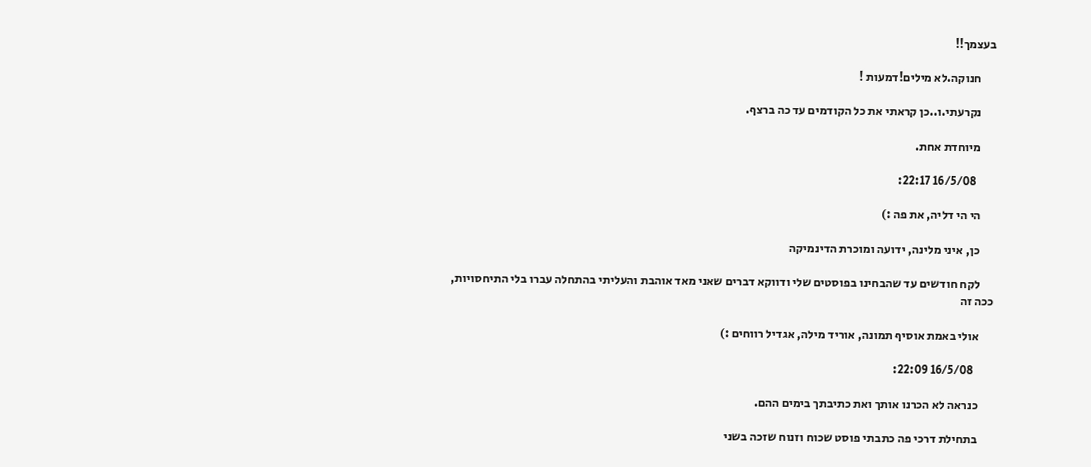בעצמך!!

      חנוקה.לא מילים!דמעות !

      נקרעתי.ו..כן קראתי את כל הקודמים עד כה ברצף.

      מיוחדת אחת.

        16/5/08 22:17:

      הי הי דליה, את פה :)

      כן, איני מלינה, ידועה ומוכרת הדינמיקה

      לקח חודשים עד שהבחינו בפוסטים שלי ודווקא דברים שאני מאד אוהבת והעליתי בהתחלה עברו בלי התיחסויות, ככה זה

      אולי באמת אוסיף תמונה, אוריד מילה, אגדיל רווחים :)

        16/5/08 22:09:

      כנראה לא הכרנו אותך ואת כתיבתך בימים ההם.

      בתחילת דרכי פה כתבתי פוסט שכוח וזנוח שזכה בשני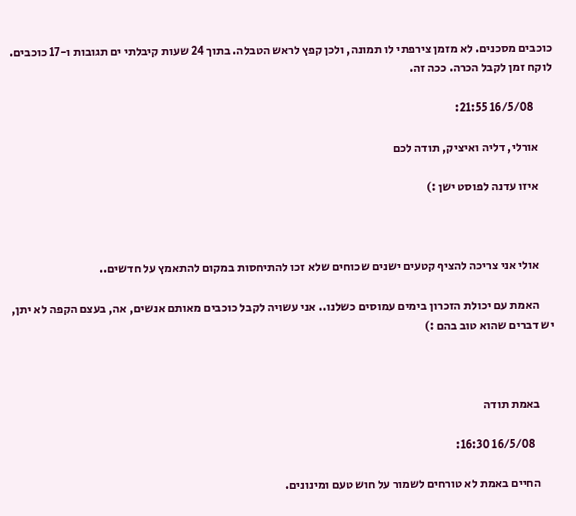כוכבים מסכנים. לא מזמן צירפתי לו תמונה, ולכן קפץ לראש הטבלה. בתוך 24 שעות קיבלתי ים תגובות ו-17 כוכבים. לוקח זמן לקבל הכרה. ככה זה.

        16/5/08 21:55:

      אורלי, דליה ואיציק, תודה לכם

      איזו עדנה לפוסט ישן :)



      אולי אני צריכה להציף קטעים ישנים שכוחים שלא זכו להתיחסות במקום להתאמץ על חדשים..

      האמת עם יכולת הזכרון בימים עמוסים כשלנו.. אני עשויה לקבל כוכבים מאותם אנשים, אה, בעצם הקפה לא יתן, יש דברים שהוא טוב בהם :)



      באמת תודה

        16/5/08 16:30:

      החיים באמת לא טורחים לשמור על חוש טעם ומינונים.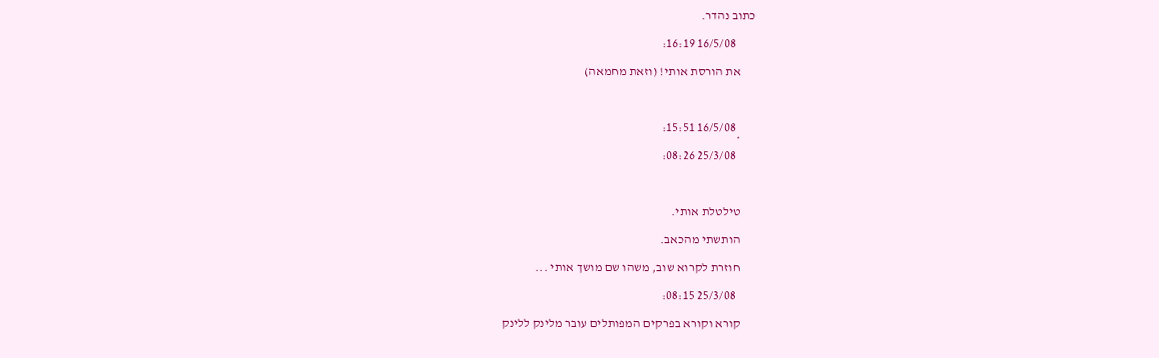כתוב נהדר.

        16/5/08 16:19:

      את הורסת אותי! (וזאת מחמאה)



        16/5/08 15:51:
      *
        25/3/08 08:26:



      טילטלת אותי.

      הותשתי מהכאב.

      חוזרת לקרוא שוב, משהו שם מושך אותי ...

        25/3/08 08:15:

      קורא וקורא בפרקים המפותלים עובר מלינק ללינק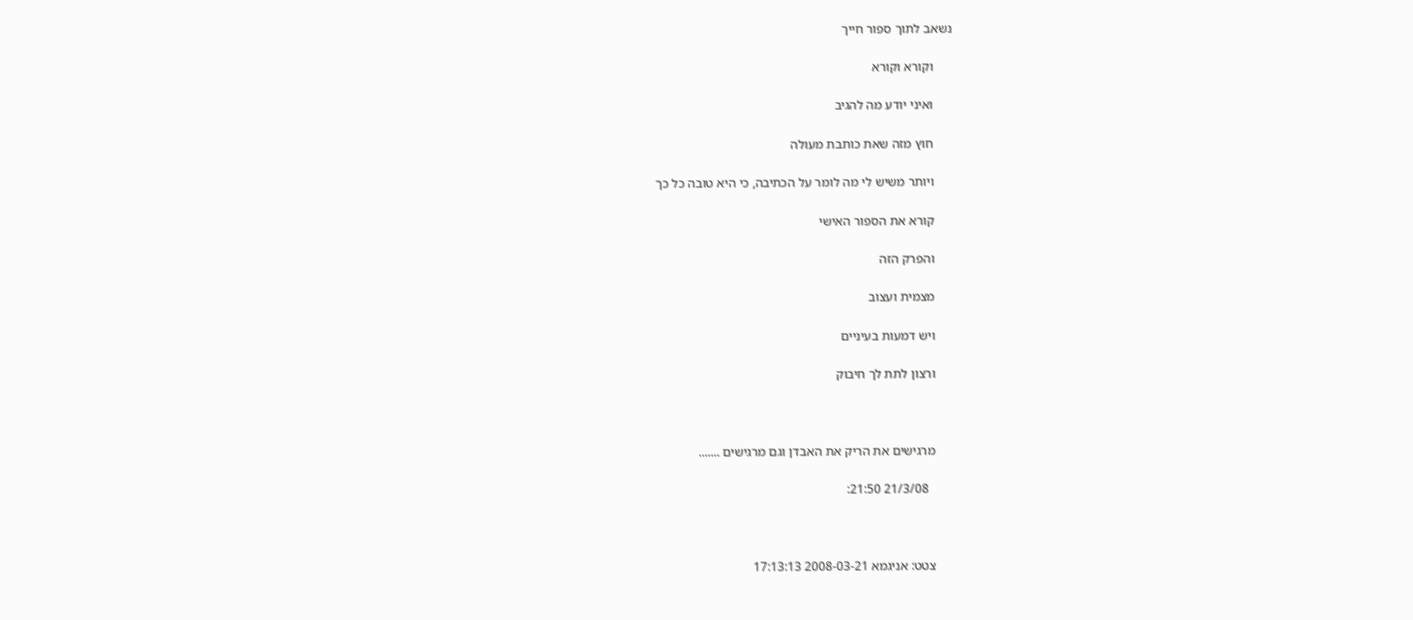נשאב לתוך ספור חייך

      וקורא וקורא

      ואיני יודע מה להגיב

      חוץ מזה שאת כותבת מעולה

      ויותר משיש לי מה לומר על הכתיבה, כי היא טובה כל כך

      קורא את הספור האישי

      והפרק הזה

      מצמית ועצוב

      ויש דמעות בעיניים

      ורצון לתת לך חיבוק



      מרגישים את הריק את האבדן וגם מרגישים .......

        21/3/08 21:50:



      צטט: אניגמא 2008-03-21 17:13:13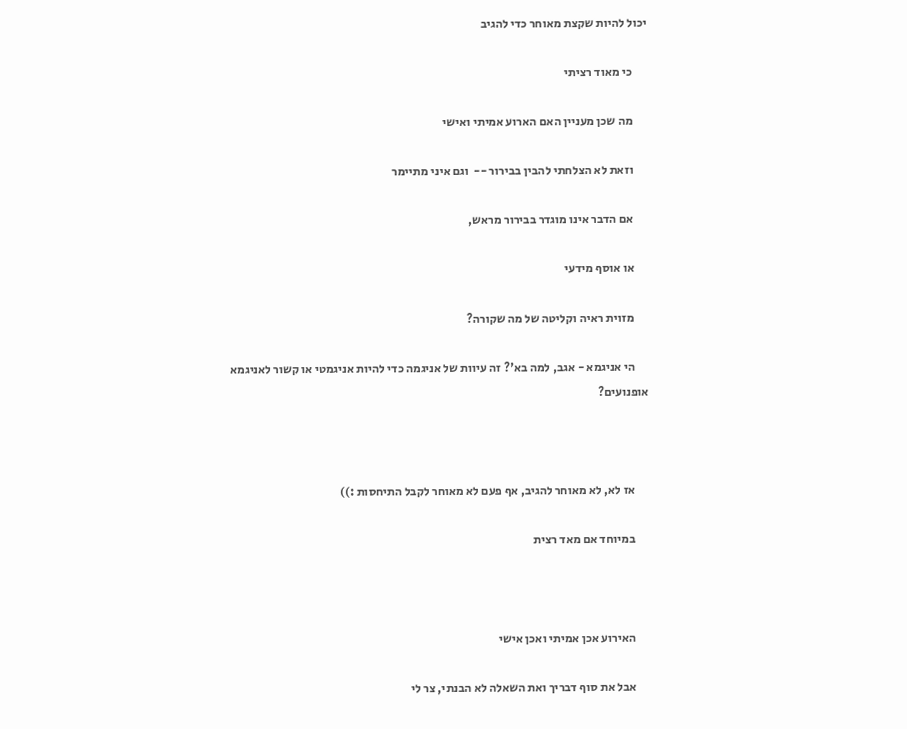יכול להיות שקצת מאוחר כדי להגיב

      כי מאוד רציתי

      מה שכן מעניין האם הארוע אמיתי ואישי

      וזאת לא הצלחתי להבין בבירור --  וגם איני מתיימר

      אם הדבר אינו מוגדר בבירור מראש,

      או אוסף מידעי

      מזוית ראיה וקליטה של מה שקורה?

      הי אניגמא - אגב, למה בא'? זה עיוות של אניגמה כדי להיות אניגמטי או קשור לאניגמא אופנועים?



      אז לא, לא מאוחר להגיב, אף פעם לא מאוחר לקבל התיחסות :))

      במיוחד אם מאד רצית



      האירוע אכן אמיתי ואכן אישי

      אבל את סוף דבריך ואת השאלה לא הבנתי, צר לי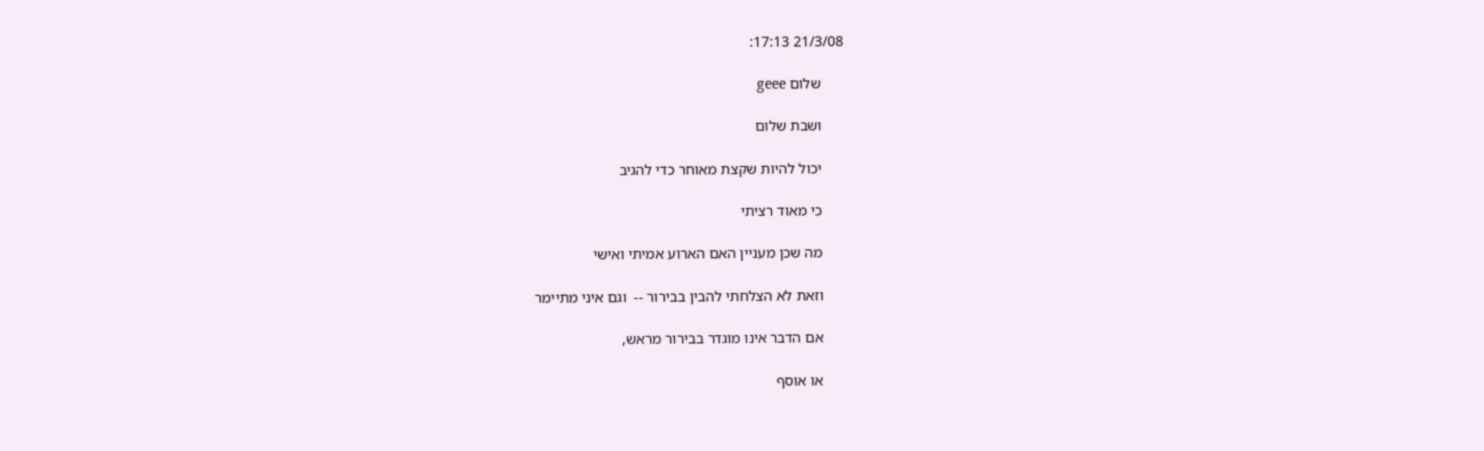21/3/08 17:13:

      שלום geee

      ושבת שלום

      יכול להיות שקצת מאוחר כדי להגיב

      כי מאוד רציתי

      מה שכן מעניין האם הארוע אמיתי ואישי

      וזאת לא הצלחתי להבין בבירור --  וגם איני מתיימר

      אם הדבר אינו מוגדר בבירור מראש,

      או אוסף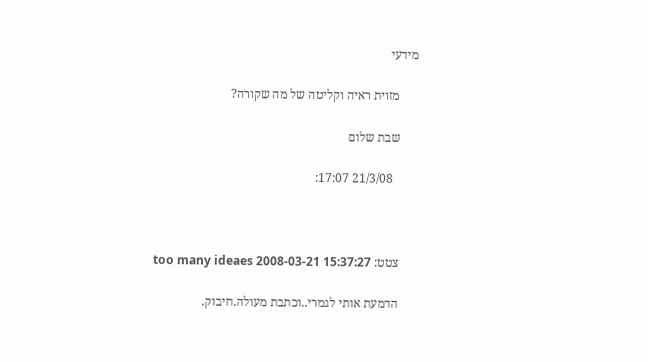מידעי

      מזוית ראיה וקליטה של מה שקורה?

      שבת שלום

        21/3/08 17:07:



      צטט: too many ideaes 2008-03-21 15:37:27

      הדמעת אותי לגמרי..וכתבת מעולה.חיבוק.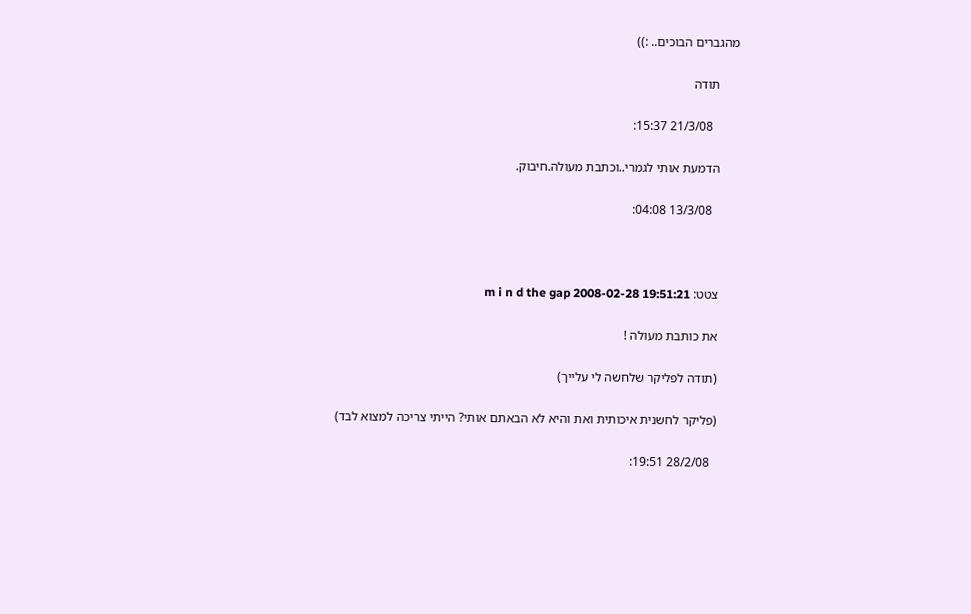מהגברים הבוכים.. :))

      תודה

        21/3/08 15:37:

      הדמעת אותי לגמרי..וכתבת מעולה.חיבוק.

        13/3/08 04:08:



      צטט: m i n d the gap 2008-02-28 19:51:21

      את כותבת מעולה !

      (תודה לפליקר שלחשה לי עלייך)

      (פליקר לחשנית איכותית ואת והיא לא הבאתם אותי? הייתי צריכה למצוא לבד)

        28/2/08 19:51: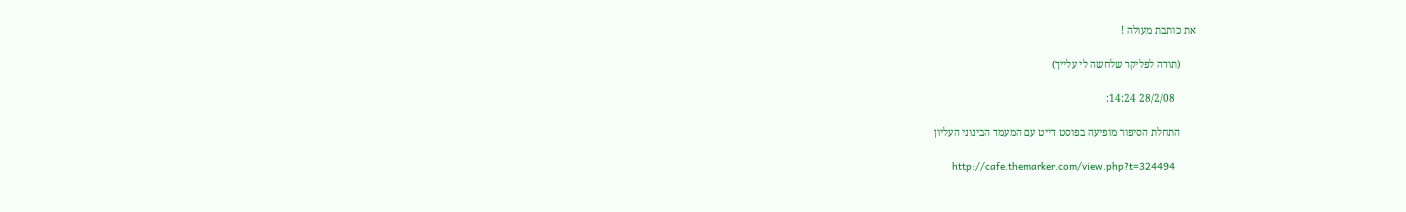את כותבת מעולה !

      (תודה לפליקר שלחשה לי עלייך)

        28/2/08 14:24:

      התחלת הסיפור מופיעה בפוסט דייט עם המעמד הבינוני העליון

      http://cafe.themarker.com/view.php?t=324494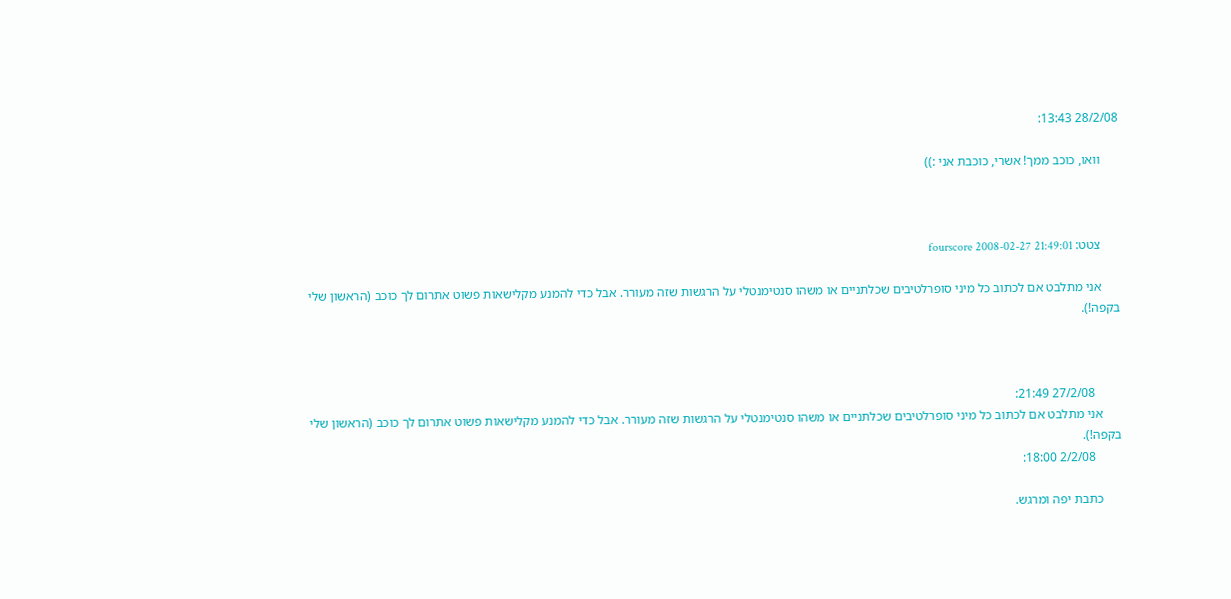28/2/08 13:43:

      וואו, כוכב ממך! אשרי, כוכבת אני :))



      צטט: fourscore 2008-02-27 21:49:01

      אני מתלבט אם לכתוב כל מיני סופרלטיבים שכלתניים או משהו סנטימנטלי על הרגשות שזה מעורר. אבל כדי להמנע מקלישאות פשוט אתרום לך כוכב (הראשון שלי בקפה!).



        27/2/08 21:49:
      אני מתלבט אם לכתוב כל מיני סופרלטיבים שכלתניים או משהו סנטימנטלי על הרגשות שזה מעורר. אבל כדי להמנע מקלישאות פשוט אתרום לך כוכב (הראשון שלי בקפה!).
        2/2/08 18:00:

      כתבת יפה ומרגש.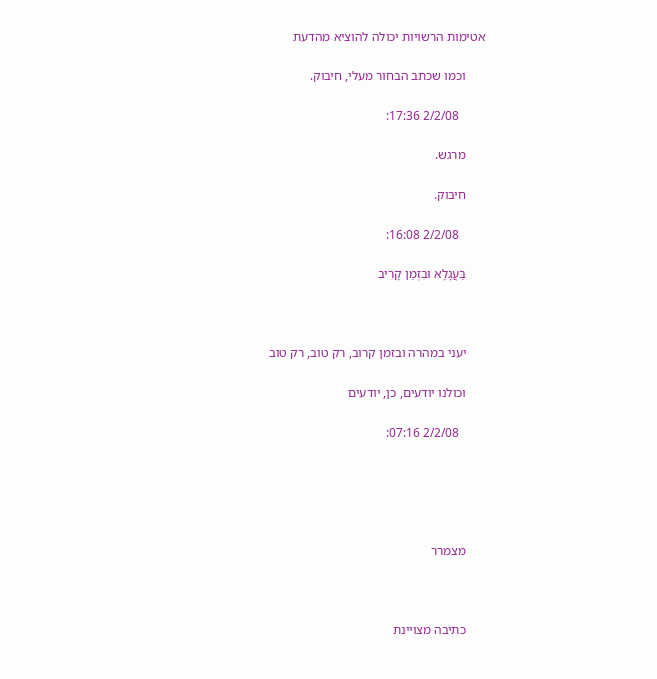אטימות הרשויות יכולה להוציא מהדעת

      וכמו שכתב הבחור מעלי, חיבוק.

        2/2/08 17:36:

      מרגש.

      חיבוק.

        2/2/08 16:08:

      בַּעֲגָלָא וּבִזְמַן קָרִיב



      יעני במהרה ובזמן קרוב, רק טוב, רק טוב

      וכולנו יודעים, כן, יודעים

        2/2/08 07:16:





      מצמרר



      כתיבה מצויינת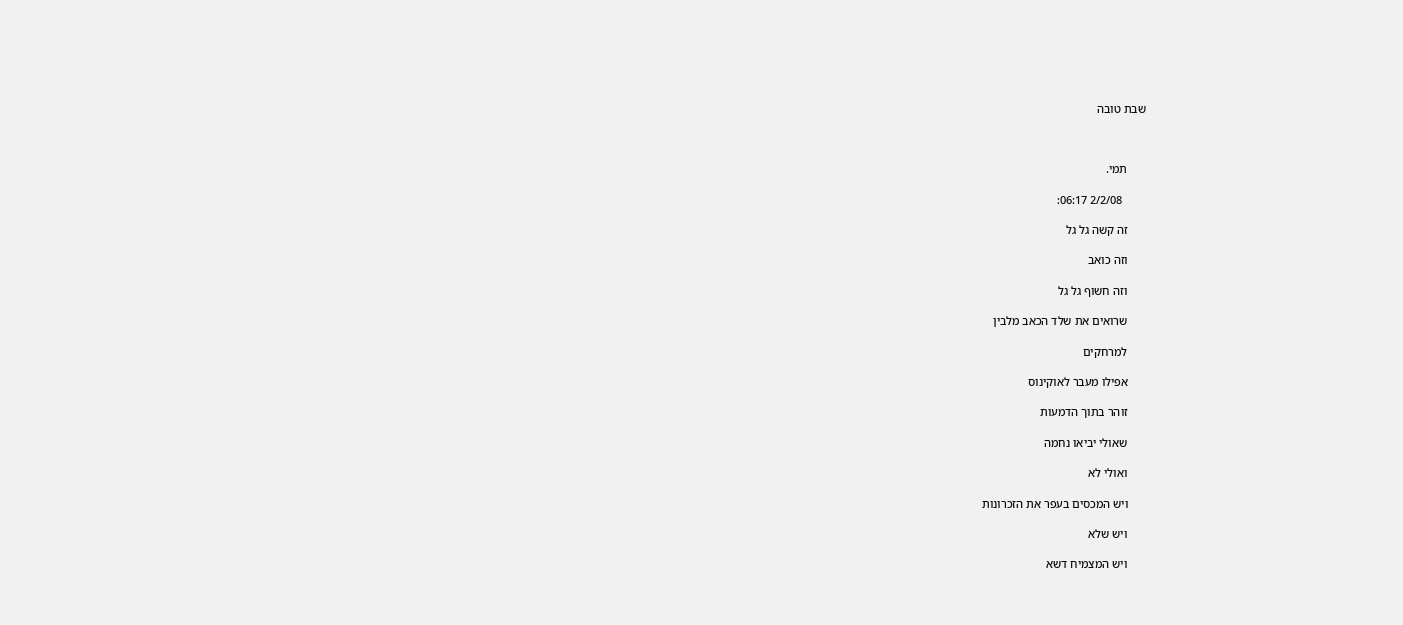שבת טובה



      תמי.

        2/2/08 06:17:

      זה קשה גל גל

      וזה כואב

      וזה חשוף גל גל

      שרואים את שלד הכאב מלבין

      למרחקים

      אפילו מעבר לאוקינוס

      זוהר בתוך הדמעות

      שאולי יביאו נחמה

      ואולי לא

      ויש המכסים בעפר את הזכרונות

      ויש שלא

      ויש המצמיח דשא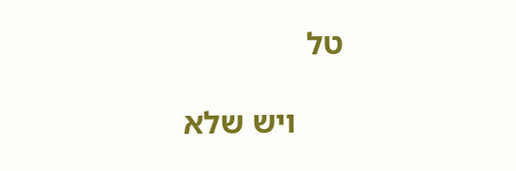טל

      ויש שלא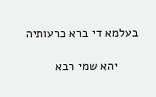בעלמא די ברא כרעותיה

      יהא שמי רבא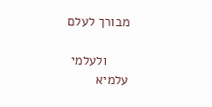מבורך לעלם

      ולעלמי עלמיא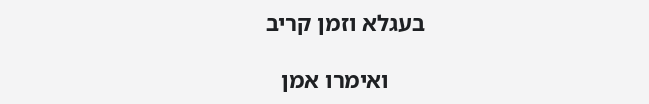בעגלא וזמן קריב

      ואימרו אמן